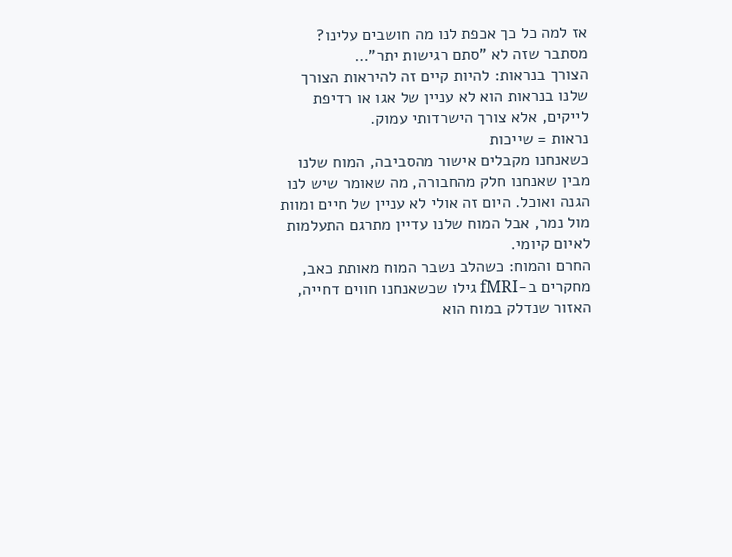אז למה כל כך אכפת לנו מה חושבים עלינו? מסתבר שזה לא "סתם רגישות יתר"…
הצורך בנראות: להיות קיים זה להיראות הצורך שלנו בנראות הוא לא עניין של אגו או רדיפת לייקים, אלא צורך הישרדותי עמוק.
נראות = שייכות
כשאנחנו מקבלים אישור מהסביבה, המוח שלנו מבין שאנחנו חלק מהחבורה, מה שאומר שיש לנו הגנה ואוכל. היום זה אולי לא עניין של חיים ומוות מול נמר, אבל המוח שלנו עדיין מתרגם התעלמות לאיום קיומי.
החרם והמוח: כשהלב נשבר המוח מאותת כאב, מחקרים ב-fMRI גילו שכשאנחנו חווים דחייה, האזור שנדלק במוח הוא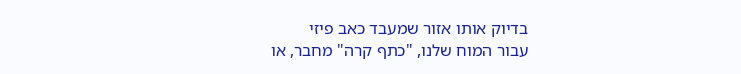בדיוק אותו אזור שמעבד כאב פיזי
עבור המוח שלנו, "כתף קרה" מחבר, או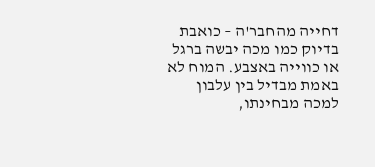דחייה מהחבר'ה – כואבת בדיוק כמו מכה יבשה ברגל או כווייה באצבע. המוח לא באמת מבדיל בין עלבון למכה מבחינתו,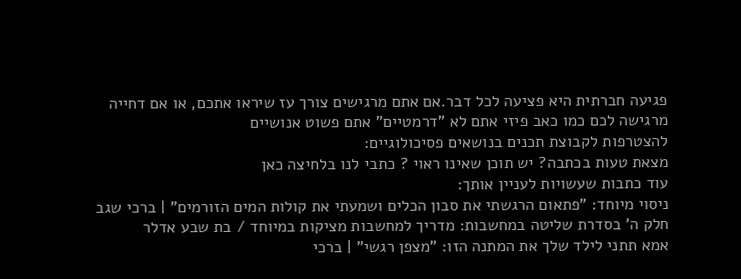פגיעה חברתית היא פציעה לכל דבר.אם אתם מרגישים צורך עז שיראו אתכם, או אם דחייה מרגישה לכם כמו כאב פיזי אתם לא "דרמטיים" אתם פשוט אנושיים
להצטרפות לקבוצת תכנים בנושאים פסיכולוגיים:
מצאת טעות בכתבה? יש תוכן שאינו ראוי ? כתבי לנו בלחיצה כאן
עוד כתבות שעשויות לעניין אותך:
ניסוי מיוחד: "פתאום הרגשתי את סבון הכלים ושמעתי את קולות המים הזורמים" | ברכי שגב
חלק ה' בסדרת שליטה במחשבות: מדריך למחשבות מציקות במיוחד / בת שבע אדלר
אמא תתני לילד שלך את המתנה הזו: "מצפן רגשי" | ברכי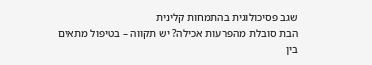שגב פסיכולוגית בהתמחות קלינית
הבת סובלת מהפרעות אכילה? יש תקווה – בטיפול מתאים
בין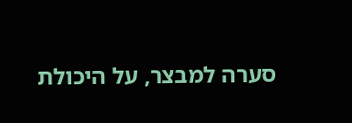סערה למבצר, על היכולת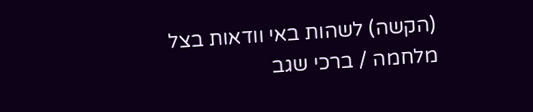(הקשה) לשהות באי וודאות בצל מלחמה / ברכי שגב